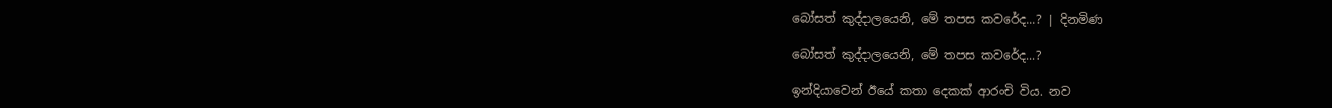බෝසත් කුද්දාලයෙනි, මේ තපස කවරේද...? | දිනමිණ

බෝසත් කුද්දාලයෙනි, මේ තපස කවරේද...?

ඉන්දියාවෙන් ඊයේ කතා දෙකක් ආරංචි විය. නව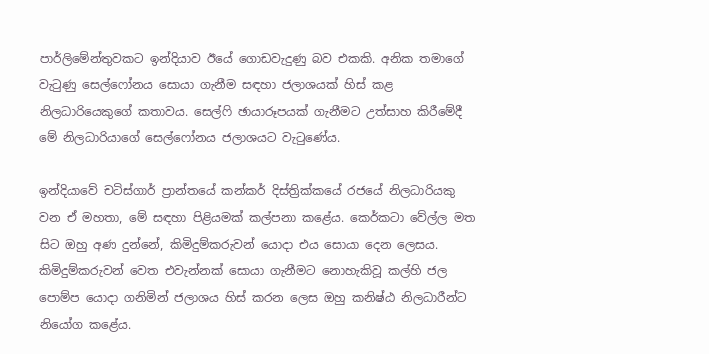පාර්ලිමේන්තුවකට ඉන්දියාව ඊයේ ගොඩවැදුණු බව එකකි. අනික තමාගේ වැටුණු සෙල්ෆෝනය සොයා ගැනීම සඳහා ජලාශයක් හිස් කළ නිලධාරියෙකුගේ කතාවය. සෙල්ෆි ඡායාරූපයක් ගැනීමට උත්සාහ කිරීමේදී මේ නිලධාරියාගේ සෙල්ෆෝනය ජලාශයට වැටුණේය.

ඉන්දියාවේ චටිස්ගාර් ප්‍රාන්තයේ කන්කර් දිස්ත්‍රික්කයේ රජයේ නිලධාරියකු වන ඒ මහතා, මේ සඳහා පිළියමක් කල්පනා කළේය. කෙර්කටා වේල්ල මත සිට ඔහු අණ දුන්නේ, කිමිදුම්කරුවන් යොදා එය සොයා දෙන ලෙසය. කිමිදුම්කරුවන් වෙත එවැන්නක් සොයා ගැනීමට නොහැකිවූ කල්හි ජල පොම්ප යොදා ගනිමින් ජලාශය හිස් කරන ලෙස ඔහු කනිෂ්ඨ නිලධාරීන්ට නියෝග කළේය.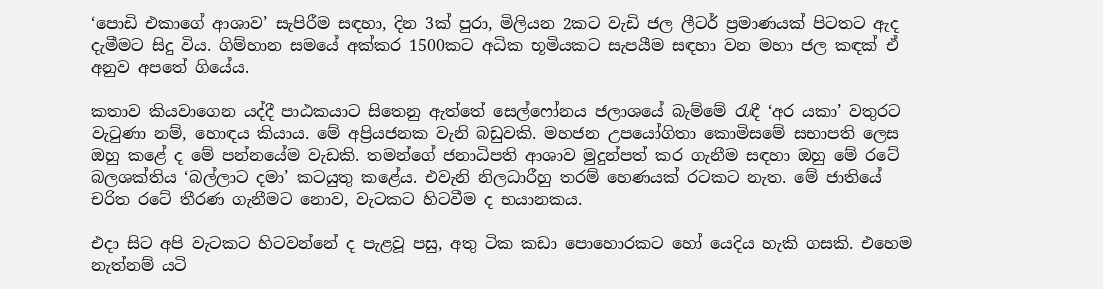‘පොඩි එකාගේ ආශාව’ සැපිරීම සඳහා, දින 3ක් පුරා, මිලියන 2කට වැඩි ජල ලීටර් ප්‍රමාණයක් පිටතට ඇද දැමීමට සිදු විය. ගිම්හාන සමයේ අක්කර 1500කට අධික භූමියකට සැපයීම සඳහා වන මහා ජල කඳක් ඒ අනුව අපතේ ගියේය.

කතාව කියවාගෙන යද්දී පාඨකයාට සිතෙනු ඇත්තේ සෙල්ෆෝනය ජලාශයේ බැම්මේ රැඳී ‘අර යකා’ වතුරට වැටුණා නම්, හොඳය කියාය. මේ අප්‍රියජනක වැනි බඩුවකි. මහජන උපයෝගිතා කොමිසමේ සභාපති ලෙස ඔහු කළේ ද මේ පන්නයේම වැඩකි. තමන්ගේ ජනාධිපති ආශාව මුදුන්පත් කර ගැනීම සඳහා ඔහු මේ රටේ බලශක්තිය ‘බල්ලාට දමා’ කටයුතු කළේය. එවැනි නිලධාරීහු තරම් හෙණයක් රටකට නැත. මේ ජාතියේ චරිත රටේ තීරණ ගැනීමට නොව, වැටකට හිටවීම ද භයානකය.

එදා සිට අපි වැටකට හිටවන්නේ ද පැළවූ පසු, අතු ටික කඩා පොහොරකට හෝ යෙදිය හැකි ගසකි. එහෙම නැත්නම් යටි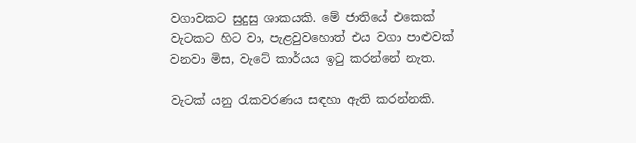වගාවකට සුදුසු ශාකයකි. මේ ජාතියේ එකෙක් වැටකට හිට වා, පැළවුවහොත් එය වගා පාළුවක් වනවා මිස, වැටේ කාර්යය ඉටු කරන්නේ නැත.

වැටක් යනු රැකවරණය සඳහා ඇති කරන්නකි.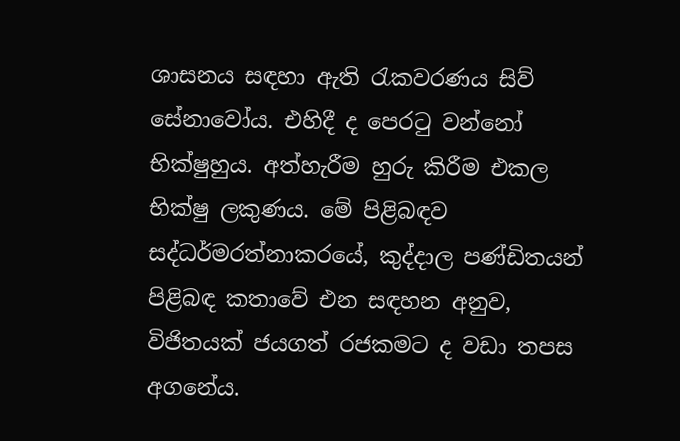ශාසනය සඳහා ඇති රැකවරණය සිව් සේනාවෝය. එහිදී ද පෙරටු වන්නෝ භික්ෂුහුය. අත්හැරීම හුරු කිරීම එකල භික්ෂු ලකුණය. මේ පිළිබඳව සද්ධර්මරත්නාකරයේ, කුද්දාල පණ්ඩිතයන් පිළිබඳ කතාවේ එන සඳහන අනුව, විජිතයක් ජයගත් රජකමට ද වඩා තපස අගනේය.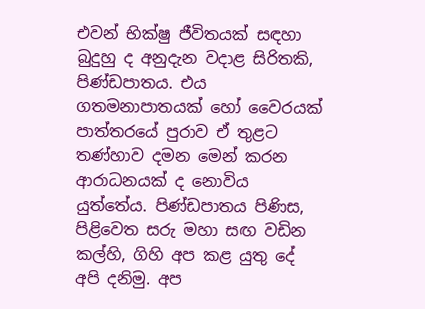එවන් භික්ෂු ජීවිතයක් සඳහා බුදුහු ද අනුදැන වදාළ සිරිතකි, පිණ්ඩපාතය. එය ගතමනාපාතයක් හෝ වෛරයක් පාත්තරයේ පුරාව ඒ තුළට තණ්හාව දමන මෙන් කරන ආරාධනයක් ද නොවිය යුත්තේය. පිණ්ඩපාතය පිණිස, පිළිවෙත සරු මහා සඟ වඩින කල්හි, ගිහි අප කළ යුතු දේ අපි දනිමු. අප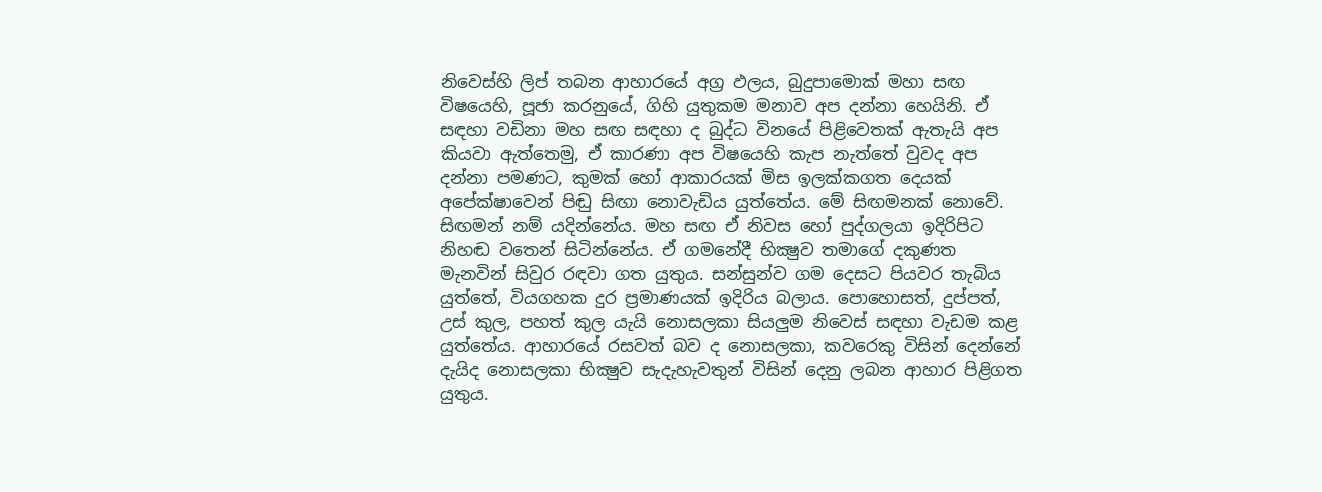නිවෙස්හි ලිප් තබන ආහාරයේ අග්‍ර ඵලය, බුදුපාමොක් මහා සඟ විෂයෙහි, පූජා කරනුයේ, ගිහි යුතුකම මනාව අප දන්නා හෙයිනි. ඒ සඳහා වඩිනා මහ සඟ සඳහා ද බුද්ධ විනයේ පිළිවෙතක් ඇතැයි අප කියවා ඇත්තෙමු, ඒ කාරණා අප විෂයෙහි කැප නැත්තේ වුවද අප දන්නා පමණට, කුමක් හෝ ආකාරයක් මිස ඉලක්කගත දෙයක් අපේක්ෂාවෙන් පිඬු සිඟා නොවැඩිය යුත්තේය. මේ සිඟමනක් නොවේ. සිඟමන් නම් යදින්නේය. මහ සඟ ඒ නිවස හෝ පුද්ගලයා ඉදිරිපිට නිහඬ වතෙන් සිටින්නේය. ඒ ගමනේදී භික්‍ෂුව තමාගේ දකුණත මැනවින් සිවුර රඳවා ගත යුතුය. සන්සුන්ව ගම දෙසට පියවර තැබිය යුත්තේ, වියගහක දුර ප්‍රමාණයක් ඉදිරිය බලාය. පොහොසත්, දුප්පත්, උස් කුල, පහත් කුල යැයි නොසලකා සියලුම නිවෙස් සඳහා වැඩම කළ යුත්තේය. ආහාරයේ රසවත් බව ද නොසලකා, කවරෙකු විසින් දෙන්නේ දැයිද නොසලකා භික්‍ෂුව සැදැහැවතුන් විසින් දෙනු ලබන ආහාර පිළිගත යුතුය.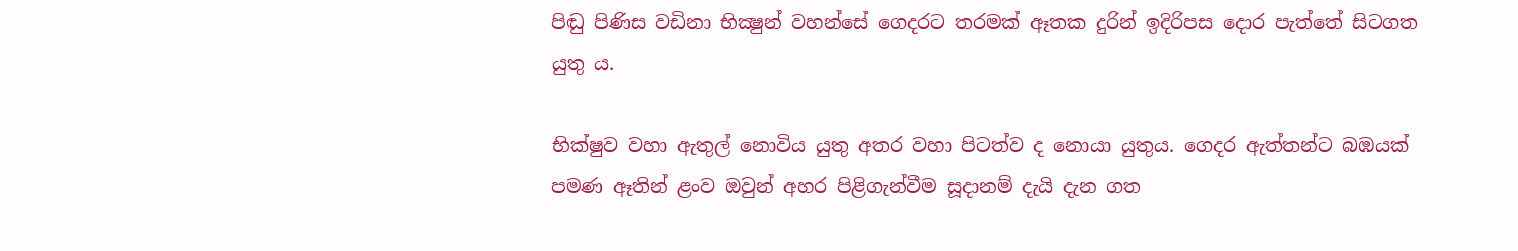පිඬු පිණිස වඩිනා භික්‍ෂුන් වහන්සේ ගෙදරට තරමක් ඈතක දුරින් ඉදිරිපස දොර පැත්තේ සිටගත යුතු ය.

භික්ෂුව වහා ඇතුල් නොවිය යුතු අතර වහා පිටත්ව ද නොයා යුතුය. ගෙදර ඇත්තන්ට බඹයක් පමණ ඈතින් ළංව ඔවුන් අහර පිළිගැන්වීම සූදානම් දැයි දැන ගත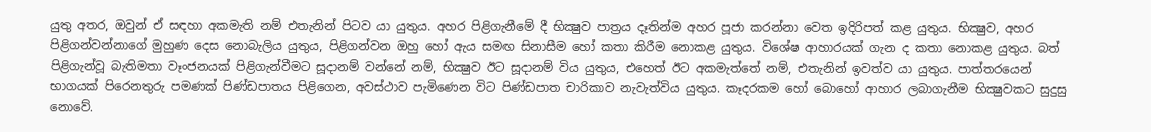යුතු අතර, ඔවුන් ඒ සඳහා අකමැති නම් එතැනින් පිටව යා යුතුය. අහර පිළිගැනීමේ දී භික්‍ෂුව පාත්‍රය දෑතින්ම අහර පූජා කරන්නා වෙත ඉදිරිපත් කළ යුතුය. භික්‍ෂුව, අහර පිළිගන්වන්නාගේ මුහුණ දෙස නොබැලිය යුතුය, පිළිගන්වන ඔහු හෝ ඇය සමඟ සිනාසීම හෝ කතා කිරීම නොකළ යුතුය. විශේෂ ආහාරයක් ගැන ද කතා නොකළ යුතුය. බත් පිළිගැන්වූ බැතිමතා වෑංජනයක් පිළිගැන්වීමට සූදානම් වන්නේ නම්, භික්‍ෂුව ඊට සූදානම් විය යුතුය, එහෙත් ඊට අකමැත්තේ නම්, එතැනින් ඉවත්ව යා යුතුය. පාත්තරයෙන් භාගයක් පිරෙනතුරු පමණක් පිණ්ඩපාතය පිළිගෙන, අවස්ථාව පැමිණෙන විට පිණ්ඩපාත චාරිකාව නැවැත්විය යුතුය. කෑදරකම හෝ බොහෝ ආහාර ලබාගැනීම භික්‍ෂුවකට සුදුසු නොවේ.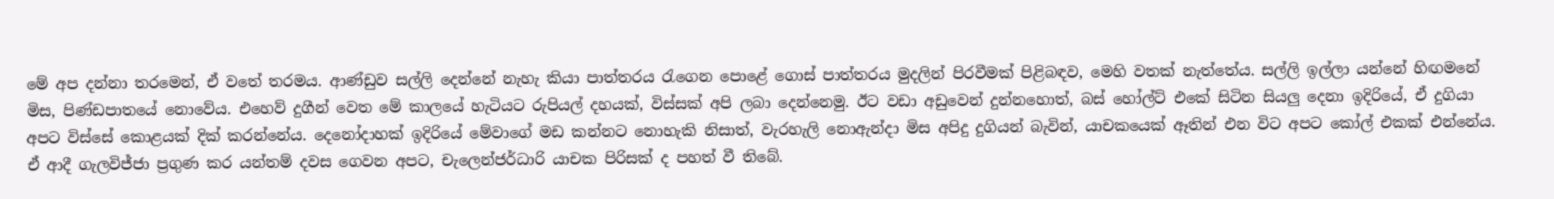මේ අප දන්නා තරමෙන්, ඒ වතේ තරමය. ආණ්ඩුව සල්ලි දෙන්නේ නැහැ කියා පාත්තරය රැගෙන පොළේ ගොස් පාත්තරය මුදලින් පිරවීමක් පිළිබඳව, මෙහි වතක් නැත්තේය. සල්ලි ඉල්ලා යන්නේ හිඟමනේ මිස, පිණ්ඩපාතයේ නොවේය. එහෙව් දුගීන් වෙත මේ කාලයේ හැටියට රුපියල් දහයක්, විස්සක් අපි ලබා දෙන්නෙමු. ඊට වඩා අඩුවෙන් දුන්නහොත්, බස් හෝල්ට් එකේ සිටින සියලු දෙනා ඉදිරියේ, ඒ දුගියා අපට විස්සේ කොළයක් දික් කරන්නේය. දෙනෝදාහක් ඉදිරියේ මේවාගේ මඩ කන්නට නොහැකි නිසාත්, වැරහැලි නොඇන්දා මිස අපිදු දුගියන් බැවින්, යාචකයෙක් ඈතින් එන විට අපට කෝල් එකක් එන්නේය. ඒ ආදී ගැලවිජ්ජා ප්‍රගුණ කර යන්තම් දවස ගෙවන අපට, චැලෙන්ජර්ධාරි යාචක පිරිසක් ද පහත් වී තිබේ.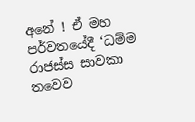අනේ ! ඒ මහ පර්වතයේදී ‘ධම්ම රාජස්ස සාවකා තවෙව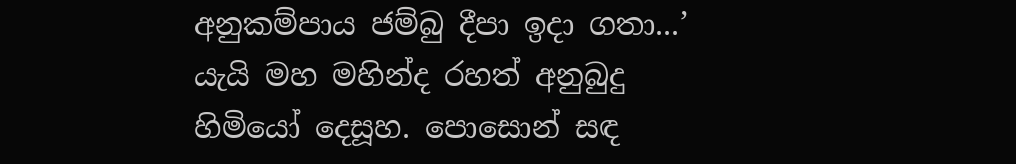අනුකම්පාය ජම්බු දීපා ඉදා ගතා...’ යැයි මහ මහින්ද රහත් අනුබුදු හිමියෝ දෙසූහ. පොසොන් සඳ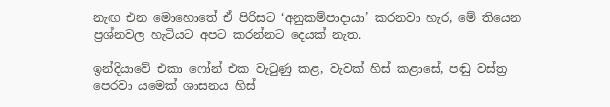නැඟ එන මොහොතේ ඒ පිරිසට ‘අනුකම්පාදායා’ කරනවා හැර, මේ තියෙන ප්‍රශ්නවල හැටියට අපට කරන්නට දෙයක් නැත.

ඉන්දියාවේ එකා ෆෝන් එක වැටුණු කළ, වැවක් හිස් කළාසේ, පඬු වස්ත්‍ර පෙරවා යමෙක් ශාසනය හිස්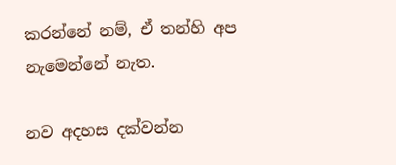කරන්නේ නම්, ඒ තන්හි අප නැමෙන්නේ නැත.

නව අදහස දක්වන්න